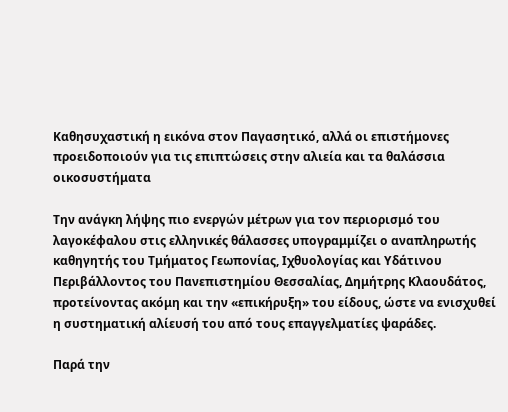Καθησυχαστική η εικόνα στον Παγασητικό, αλλά οι επιστήμονες προειδοποιούν για τις επιπτώσεις στην αλιεία και τα θαλάσσια οικοσυστήματα

Την ανάγκη λήψης πιο ενεργών μέτρων για τον περιορισμό του λαγοκέφαλου στις ελληνικές θάλασσες υπογραμμίζει ο αναπληρωτής καθηγητής του Τμήματος Γεωπονίας, Ιχθυολογίας και Υδάτινου Περιβάλλοντος του Πανεπιστημίου Θεσσαλίας, Δημήτρης Κλαουδάτος, προτείνοντας ακόμη και την «επικήρυξη» του είδους, ώστε να ενισχυθεί η συστηματική αλίευσή του από τους επαγγελματίες ψαράδες.

Παρά την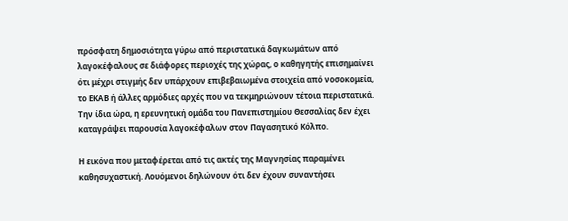πρόσφατη δημοσιότητα γύρω από περιστατικά δαγκωμάτων από λαγοκέφαλους σε διάφορες περιοχές της χώρας, ο καθηγητής επισημαίνει ότι μέχρι στιγμής δεν υπάρχουν επιβεβαιωμένα στοιχεία από νοσοκομεία, το ΕΚΑΒ ή άλλες αρμόδιες αρχές που να τεκμηριώνουν τέτοια περιστατικά. Την ίδια ώρα, η ερευνητική ομάδα του Πανεπιστημίου Θεσσαλίας δεν έχει καταγράψει παρουσία λαγοκέφαλων στον Παγασητικό Κόλπο.

Η εικόνα που μεταφέρεται από τις ακτές της Μαγνησίας παραμένει καθησυχαστική. Λουόμενοι δηλώνουν ότι δεν έχουν συναντήσει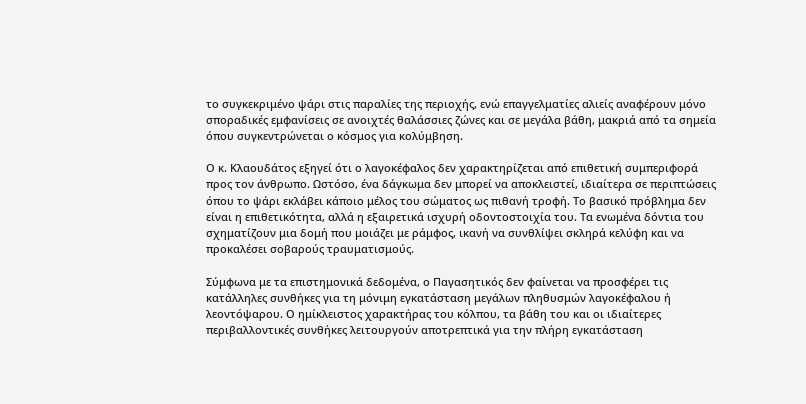το συγκεκριμένο ψάρι στις παραλίες της περιοχής, ενώ επαγγελματίες αλιείς αναφέρουν μόνο σποραδικές εμφανίσεις σε ανοιχτές θαλάσσιες ζώνες και σε μεγάλα βάθη, μακριά από τα σημεία όπου συγκεντρώνεται ο κόσμος για κολύμβηση.

Ο κ. Κλαουδάτος εξηγεί ότι ο λαγοκέφαλος δεν χαρακτηρίζεται από επιθετική συμπεριφορά προς τον άνθρωπο. Ωστόσο, ένα δάγκωμα δεν μπορεί να αποκλειστεί, ιδιαίτερα σε περιπτώσεις όπου το ψάρι εκλάβει κάποιο μέλος του σώματος ως πιθανή τροφή. Το βασικό πρόβλημα δεν είναι η επιθετικότητα, αλλά η εξαιρετικά ισχυρή οδοντοστοιχία του. Τα ενωμένα δόντια του σχηματίζουν μια δομή που μοιάζει με ράμφος, ικανή να συνθλίψει σκληρά κελύφη και να προκαλέσει σοβαρούς τραυματισμούς.

Σύμφωνα με τα επιστημονικά δεδομένα, ο Παγασητικός δεν φαίνεται να προσφέρει τις κατάλληλες συνθήκες για τη μόνιμη εγκατάσταση μεγάλων πληθυσμών λαγοκέφαλου ή λεοντόψαρου. Ο ημίκλειστος χαρακτήρας του κόλπου, τα βάθη του και οι ιδιαίτερες περιβαλλοντικές συνθήκες λειτουργούν αποτρεπτικά για την πλήρη εγκατάσταση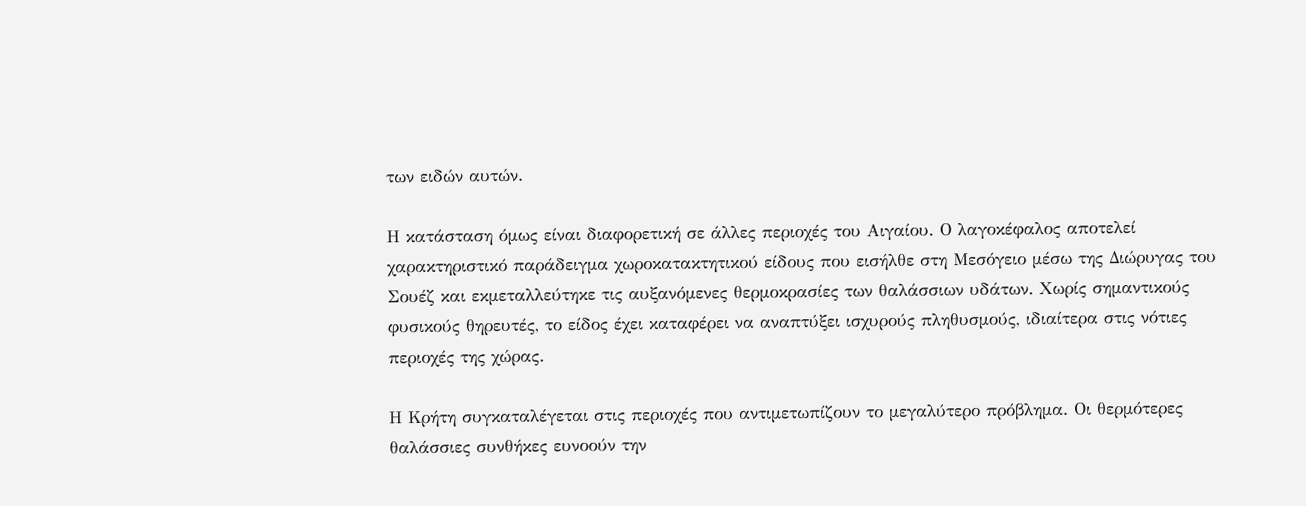των ειδών αυτών.

Η κατάσταση όμως είναι διαφορετική σε άλλες περιοχές του Αιγαίου. Ο λαγοκέφαλος αποτελεί χαρακτηριστικό παράδειγμα χωροκατακτητικού είδους που εισήλθε στη Μεσόγειο μέσω της Διώρυγας του Σουέζ και εκμεταλλεύτηκε τις αυξανόμενες θερμοκρασίες των θαλάσσιων υδάτων. Χωρίς σημαντικούς φυσικούς θηρευτές, το είδος έχει καταφέρει να αναπτύξει ισχυρούς πληθυσμούς, ιδιαίτερα στις νότιες περιοχές της χώρας.

Η Κρήτη συγκαταλέγεται στις περιοχές που αντιμετωπίζουν το μεγαλύτερο πρόβλημα. Οι θερμότερες θαλάσσιες συνθήκες ευνοούν την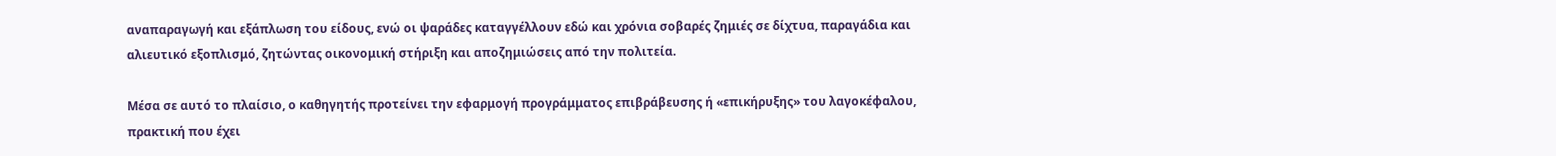αναπαραγωγή και εξάπλωση του είδους, ενώ οι ψαράδες καταγγέλλουν εδώ και χρόνια σοβαρές ζημιές σε δίχτυα, παραγάδια και αλιευτικό εξοπλισμό, ζητώντας οικονομική στήριξη και αποζημιώσεις από την πολιτεία.

Μέσα σε αυτό το πλαίσιο, ο καθηγητής προτείνει την εφαρμογή προγράμματος επιβράβευσης ή «επικήρυξης» του λαγοκέφαλου, πρακτική που έχει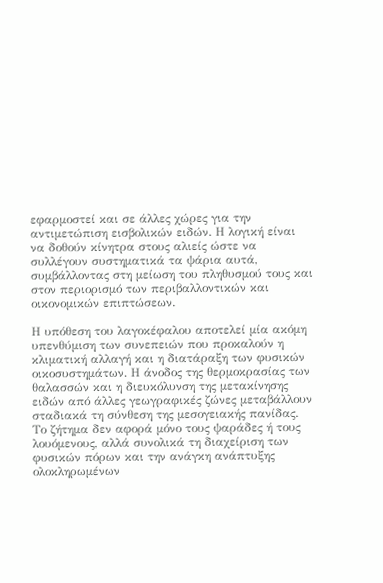εφαρμοστεί και σε άλλες χώρες για την αντιμετώπιση εισβολικών ειδών. Η λογική είναι να δοθούν κίνητρα στους αλιείς ώστε να συλλέγουν συστηματικά τα ψάρια αυτά, συμβάλλοντας στη μείωση του πληθυσμού τους και στον περιορισμό των περιβαλλοντικών και οικονομικών επιπτώσεων.

Η υπόθεση του λαγοκέφαλου αποτελεί μία ακόμη υπενθύμιση των συνεπειών που προκαλούν η κλιματική αλλαγή και η διατάραξη των φυσικών οικοσυστημάτων. Η άνοδος της θερμοκρασίας των θαλασσών και η διευκόλυνση της μετακίνησης ειδών από άλλες γεωγραφικές ζώνες μεταβάλλουν σταδιακά τη σύνθεση της μεσογειακής πανίδας. Το ζήτημα δεν αφορά μόνο τους ψαράδες ή τους λουόμενους, αλλά συνολικά τη διαχείριση των φυσικών πόρων και την ανάγκη ανάπτυξης ολοκληρωμένων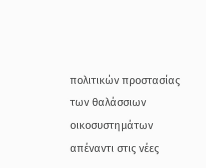πολιτικών προστασίας των θαλάσσιων οικοσυστημάτων απέναντι στις νέες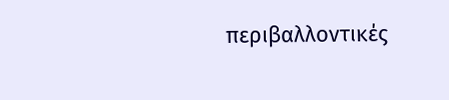περιβαλλοντικές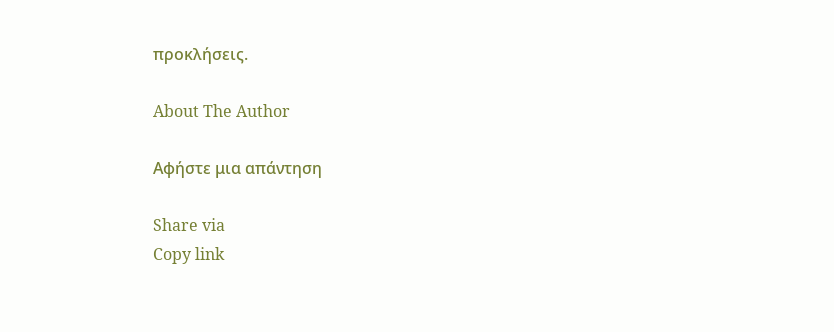προκλήσεις.

About The Author

Αφήστε μια απάντηση

Share via
Copy link